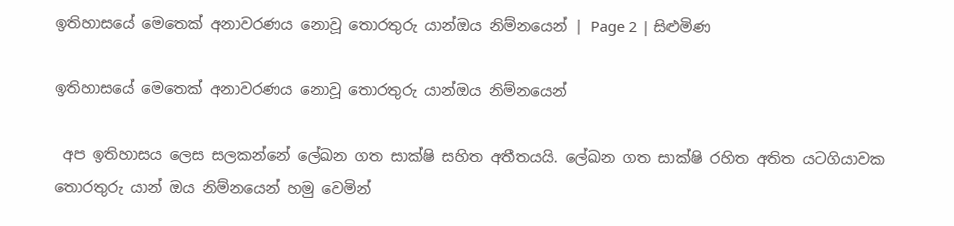ඉතිහාසයේ මෙතෙක් අනාවරණය නොවූ තොරතුරු යාන්ඔය නිම්නයෙන් | Page 2 | සිළුමිණ

ඉතිහාසයේ මෙතෙක් අනාවරණය නොවූ තොරතුරු යාන්ඔය නිම්නයෙන්

 අප ඉතිහාසය ලෙස සලකන්නේ ලේඛන ගත සාක්ෂි සහිත අතීතයයි. ලේඛන ගත සාක්ෂි රහිත අතිත යටගියාවක තොරතුරු යාන් ඔය නිම්නයෙන් හමු වෙමින්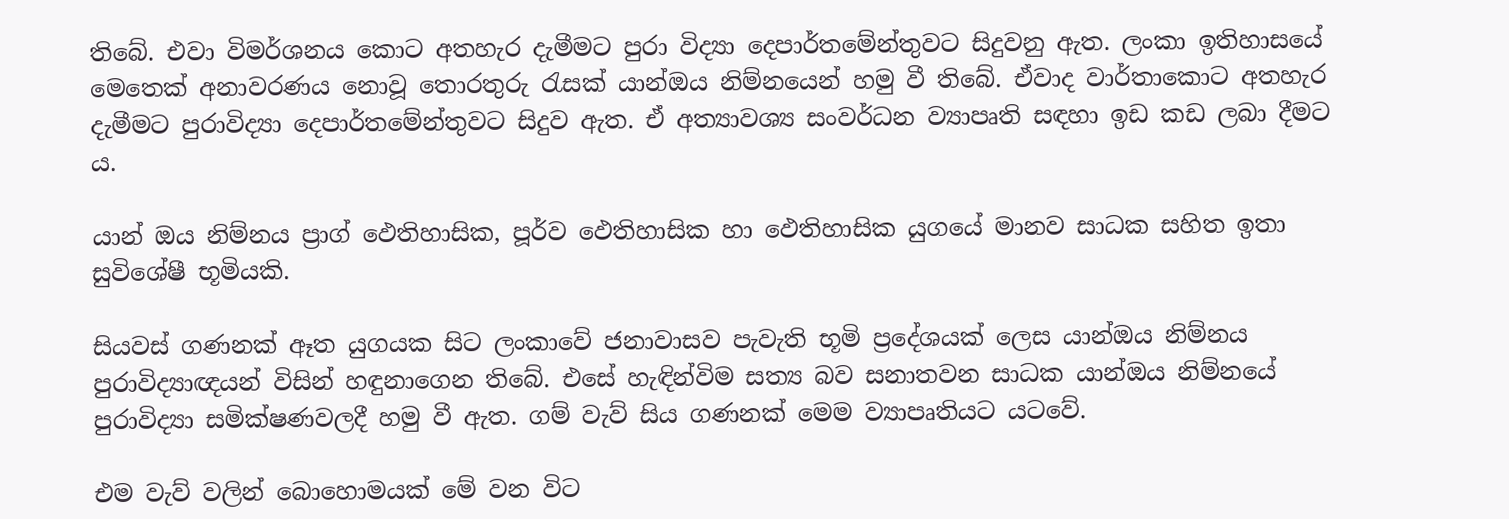තිබේ. එවා විමර්ශනය කොට අතහැර දැමීමට පුරා විද්‍යා දෙපාර්තමේන්තුවට සිදුවනු ඇත. ලංකා ඉතිහාසයේ මෙතෙක් අනාවරණය නොවූ තොරතුරු රැසක් යාන්ඔය නිම්නයෙන් හමු වී තිබේ. ඒවාද වාර්තාකොට අතහැර දැමීමට පුරාවිද්‍යා දෙපාර්තමේන්තුවට සිදුව ඇත. ඒ අත්‍යාවශ්‍ය සංවර්ධන ව්‍යාපෘති සඳහා ඉඩ කඩ ලබා දීමට ය.

යාන් ඔය නිම්නය ප්‍රාග් ඵෙතිහාසික, පූර්ව ඵෙතිහාසික හා ඵෙතිහාසික යුගයේ මානව සාධක සහිත ඉතා සුවිශේෂී භූමියකි.

සියවස් ගණනක් ඈත යුගයක සිට ලංකාවේ ජනාවාසව පැවැති භූමි ප්‍රදේශයක් ලෙස යාන්ඔය නිම්නය පුරාවිද්‍යාඥයන් විසින් හඳුනාගෙන තිබේ. එසේ හැඳින්විම සත්‍ය බව සනාතවන සාධක යාන්ඔය නිම්නයේ පුරාවිද්‍යා සමික්ෂණවලදී හමු වී ඇත. ගම් වැව් සිය ගණනක් මෙම ව්‍යාපෘතියට යටවේ.

එම වැව් වලින් බොහොමයක් මේ වන විට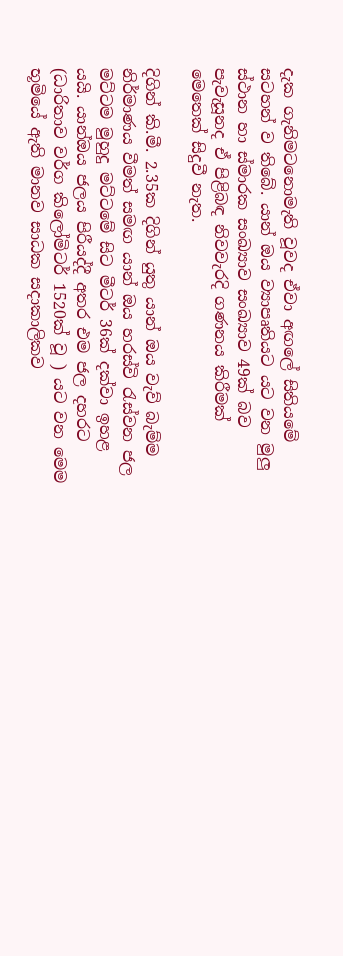දැක ගැනිමටනොමැති වූවද ඒවා අඟලේ සිතියමේ සටහන් ව තිබේ. යාන් ඔය ව්‍යාපෘතියට යට වන මුලු ස්ථාන හා ස්මාරක සංඛ්‍යාව සංඛ්‍යාව 49ක් බව පැවැසූනද ඒ පිළිබඳ නිවවැරදි ගණනය කිරීමක් මෙතෙක් සිදුවී නැත.

දිගින් කි.මී. 2.35ක දිගින් යුතු යාන් ඔය වැව් බැම්ම නිර්මාණය වීමත් සමඟ යාන් ඔය හරස්වි රැස්වන ජල මට්ටම මුහුදු මට්ටමේ සිට මීටර් 36ක් දක්වා ඉහළ යයි. යාන්ඔය ජලය පිරීයද්දී අතර එම ජල දහරට (ධාරිතාව වර්ග කිලෝමිටර් 1520ක් වූ ) යට වන මෙම භූමියේ ඇති මානව සාධක සදාකාලිකව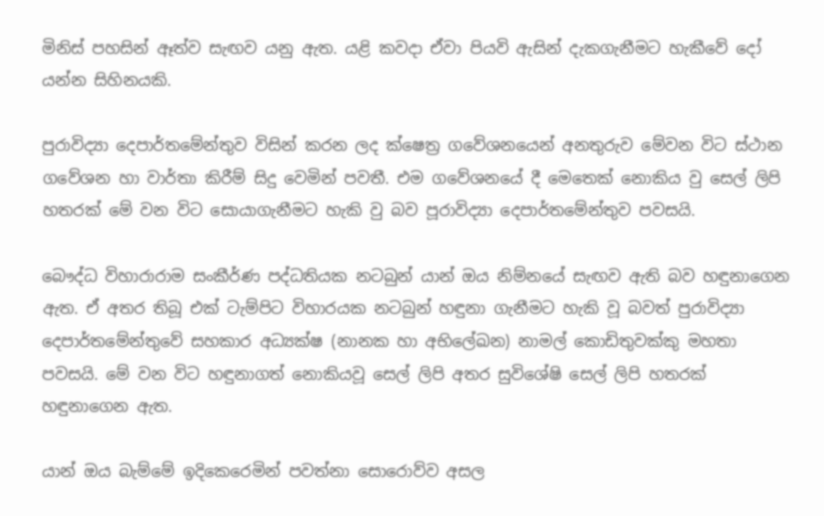මිනිස් පහසින් ඈත්ව සැඟව යනු ඇත. යළි කවදා ඒවා පියවි ඇසින් දැකගැනීමට හැකීවේ දෝ යන්න සිහිනයකි.

පුරාවිද්‍යා දෙපාර්තමේන්තුව විසින් කරන ලද ක්ෂෙත්‍ර ගවේශනයෙන් අනතුරුව මේවන විට ස්ථාන ගවේශන හා වාර්තා කිරීම් සිදු වෙමින් පවතී. එම ගවේශනයේ දී මෙතෙක් නොකිය වු සෙල් ලිපි හතරක් මේ වන විට සොයාගැනීමට හැකි වු බව පූරාවිද්‍යා දෙපාර්තමේන්තුව පවසයි.

බෞද්ධ විහාරාරාම සංකීර්ණ පද්ධතියක නටබුන් යාන් ඔය නිම්නයේ සැඟව ඇති බව හඳුනාගෙන ඇත. ඒ අතර තිබූ එක් ටැම්පිට විහාරයක නටබුන් හඳුනා ගැනීමට හැකි වූ බවත් පුරාවිද්‍යා දෙපාර්තමේන්තුවේ සහකාර අධ්‍යක්ෂ (නානක හා අභිලේඛන) නාමල් කොඩිතුවක්කු මහතා පවසයි. මේ වන විට හඳුනාගත් නොකියවූ සෙල් ලිපි අතර සුවිශේෂි සෙල් ලිපි හතරක් හඳුනාගෙන ඇත.

යාන් ඔය බැම්මේ ඉදිකෙරෙමින් පවත්නා සොරොව්ව අසල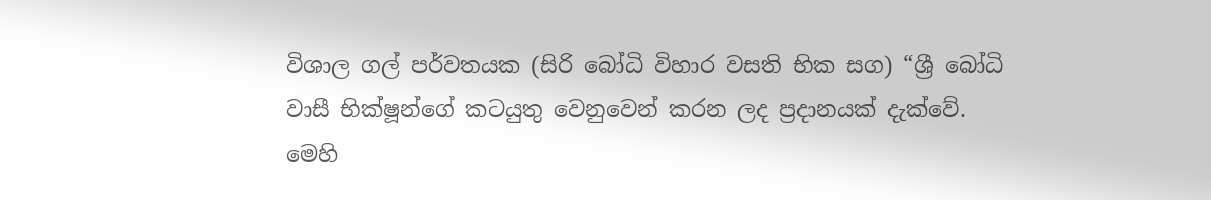විශාල ගල් පර්වතයක (සිරි බෝධි විහාර වසති භික සග) “ශ්‍රී බෝධි වාසී භික්ෂූන්ගේ කටයුතු වෙනුවෙන් කරන ලද ප්‍රදානයක් දැක්වේ. මෙහි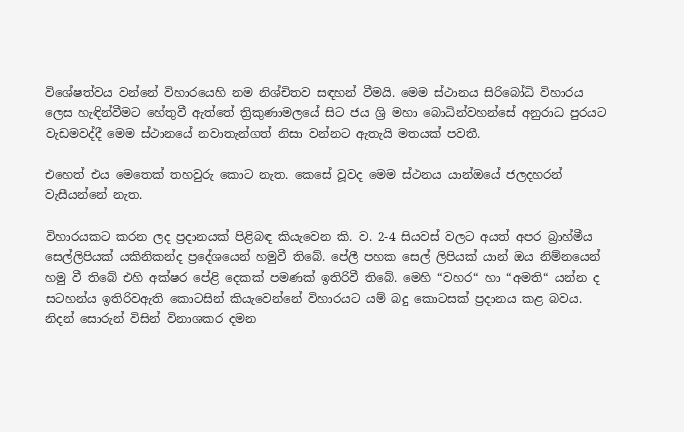විශේෂත්වය වන්නේ විහාරයෙහි නම නිශ්චිතව සඳහන් වීමයි. මෙම ස්ථානය සිරිබෝධි විහාරය ලෙස හැඳින්වීමට හේතුවී ඇත්තේ ත්‍රිකුණාමලයේ සිට ජය ශ්‍රි මහා බොධින්වහන්සේ අනුරාධ පුරයට වැඩමවද්දී මෙම ස්ථානයේ නවාතැන්ගත් නිසා වන්නට ඇතැයි මතයක් පවතී.

එහෙත් එය මෙතෙක් තහවුරු කොට නැත. කෙසේ වූවද මෙම ස්ථනය යාන්ඔයේ ජලදහරන් වැසීයන්නේ නැත.

විහාරයකට කරන ලද ප්‍රදානයක් පිළිබඳ කියැවෙන කි. ව. 2-4 සියවස් වලට අයත් අපර බ්‍රාහ්මීය සෙල්ලිපියක් යකිනිකන්ද ප්‍රදේශයෙන් හමුවී තිබේ. පේලී පහක සෙල් ලිපියක් යාන් ඔය නිම්නයෙන් හමු වී තිබේ එහි අක්ෂර පේළි දෙකක් පමණක් ඉතිරිවී තිබේ. මෙහි “වහර“ හා “අමති“ යන්න ද සටහන්ය ඉතිරිවඇති කොටසින් කියැවෙන්නේ විහාරයට යම් බදු කොටසක් ප්‍රදානය කළ බවය. නිදන් සොරුන් විසින් විනාශකර දමන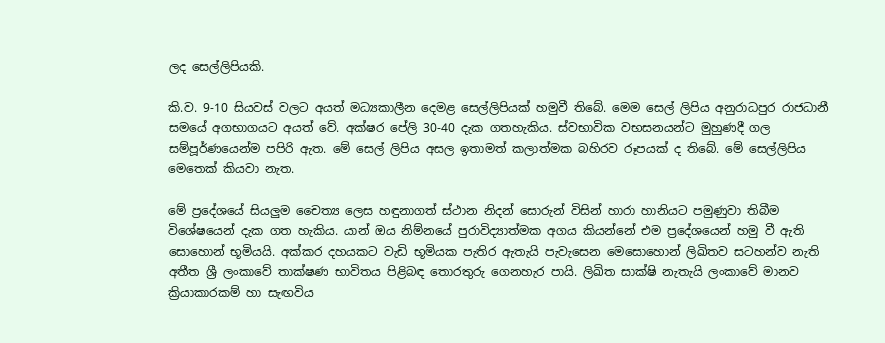ලද සෙල්ලිපියකි.

කි.ව. 9-10 සියවස් වලට අයත් මධ්‍යකාලීන දෙමළ සෙල්ලිපියක් හමුවී තිබේ. මෙම සෙල් ලිපිය අනුරාධපුර රාජධානී සමයේ අගභාගයට අයත් වේ. අක්ෂර පේලි 30-40 දැක ගතහැකිය. ස්වභාවික වභසනයන්ට මුහුණදී ගල සම්පූර්ණයෙන්ම පපිරි ඇත. මේ සෙල් ලිපිය අසල ඉතාමත් කලාත්මක බහිරව රූපයක් ද තිබේ. මේ සෙල්ලිපිය මෙතෙක් කියවා නැත.

මේ ප්‍රදේශයේ සියලුම චෛත්‍ය ලෙස හඳුනාගත් ස්ථාන නිදන් සොරුන් විසින් හාරා හානියට පමුණුවා තිබීම විශේෂයෙන් දැක ගත හැකිය. යාන් ඔය නිම්නයේ පුරාවිද්‍යාත්මක අගය කියන්නේ එම ප්‍රදේශයෙන් හමු වී ඇති සොහොන් භූමියයි. අක්කර දහයකට වැඩි භූමියක පැතිර ඇතැයි පැවැසෙන මෙසොහොන් ලිඛිතව සටහන්ව නැති අතීත ශ්‍රී ලංකාවේ තාක්ෂණ භාවිතය පිළිබඳ තොරතුරු ගෙනහැර පායි. ලිඛිත සාක්ෂි නැතැයි ලංකාවේ මානව ක්‍රියාකාරකම් හා සැඟවිය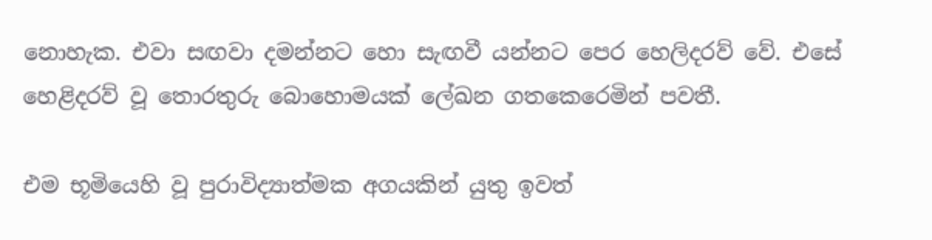නොහැක. එවා සඟවා දමන්නට හො සැඟවී යන්නට පෙර හෙලිදරව් වේ. එසේ හෙළිදරව් වූ තොරතුරු බොහොමයක් ලේඛන ගතකෙරෙමින් පවතී.

එම භූමියෙහි වූ පුරාවිද්‍යාත්මක අගයකින් යුතු ඉවත්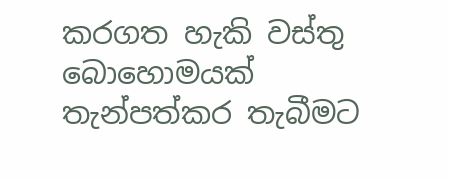කරගත හැකි වස්තු බොහොමයක් තැන්පත්කර තැබීමට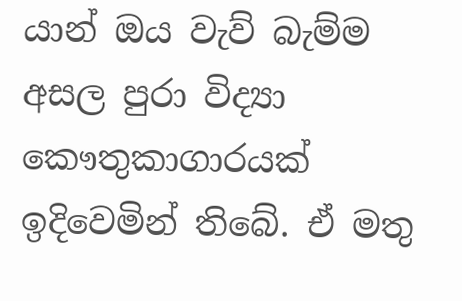යාන් ඔය වැව් බැම්ම අසල පුරා විද්‍යා කෞතුකාගාරයක් ඉදිවෙමින් තිබේ. ඒ මතු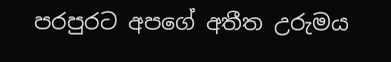පරපුරට අපගේ අතීත උරුමය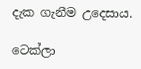දැක ගැනීම උදෙසාය.

ටෙක්ලා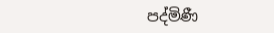පද්මිණී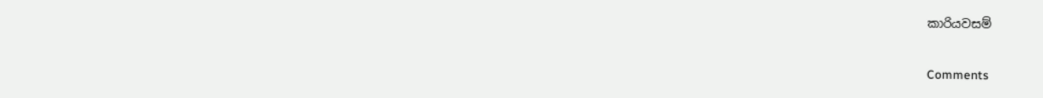කාරියවසම්

Comments